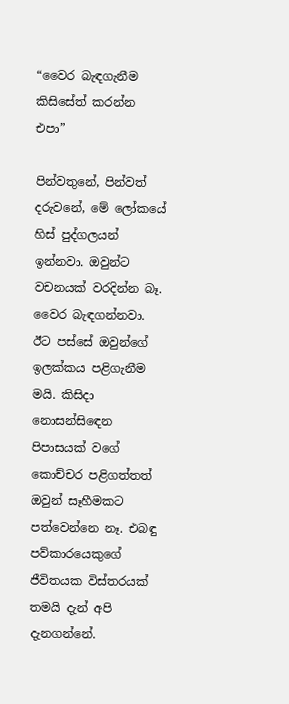“වෛර බැඳගැනීම කිසිසේත් කරන්න එපා”

පින්වතුනේ, පින්වත් දරුවනේ, මේ ලෝකයේ හිස් පුද්ගලයන් ඉන්නවා. ඔවුන්ට වචනයක් වරදින්න බෑ. වෛර බැඳගන්නවා. ඊට පස්සේ ඔවුන්ගේ ඉලක්කය පළිගැනීම මයි. කිසිදා නොසන්සිඳෙන පිපාසයක් වගේ කොච්චර පළිගත්තත් ඔවුන් සෑහීමකට පත්වෙන්නෙ නෑ. එබඳු පව්කාරයෙකුගේ ජීවිතයක විස්තරයක් තමයි දැන් අපි දැනගන්නේ.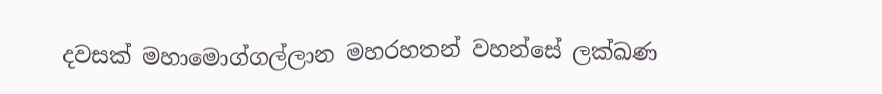දවසක් මහාමොග්ගල්ලාන මහරහතන් වහන්සේ ලක්ඛණ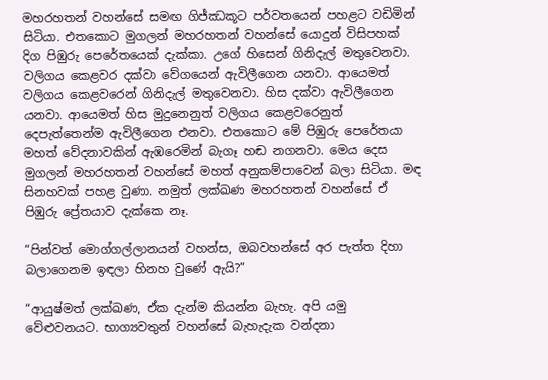මහරහතන් වහන්සේ සමඟ ගිජ්ඣකූට පර්වතයෙන් පහළට වඩිමින් සිටියා. එතකොට මුගලන් මහරහතන් වහන්සේ යොදුන් විසිපහක් දිග පිඹුරු පෙරේතයෙක් දැක්කා. උගේ හිසෙන් ගිනිදැල් මතුවෙනවා. වලිගය කෙළවර දක්වා වේගයෙන් ඇවිලීගෙන යනවා. ආයෙමත් වලිගය කෙළවරෙන් ගිනිදැල් මතුවෙනවා. හිස දක්වා ඇවිලීගෙන යනවා. ආයෙමත් හිස මුදුනෙනුත් වලිගය කෙළවරෙනුත් දෙපැත්තෙන්ම ඇවිලීගෙන එනවා. එතකොට මේ පිඹුරු පෙරේතයා මහත් වේදනාවකින් ඇඹරෙමින් බැගෑ හඬ නගනවා. මෙය දෙස මුගලන් මහරහතන් වහන්සේ මහත් අනුකම්පාවෙන් බලා සිටියා. මඳ සිනහවක් පහළ වුණා. නමුත් ලක්ඛණ මහරහතන් වහන්සේ ඒ පිඹුරු ප්‍රේතයාව දැක්කෙ නෑ.

“පින්වත් මොග්ගල්ලානයන් වහන්ස, ඔබවහන්සේ අර පැත්ත දිහා බලාගෙනම ඉඳලා හිනහ වුණේ ඇයි?”

“ආයුෂ්මත් ලක්ඛණ, ඒක දැන්ම කියන්න බැහැ. අපි යමු වේළුවනයට. භාග්‍යවතුන් වහන්සේ බැහැදැක වන්දනා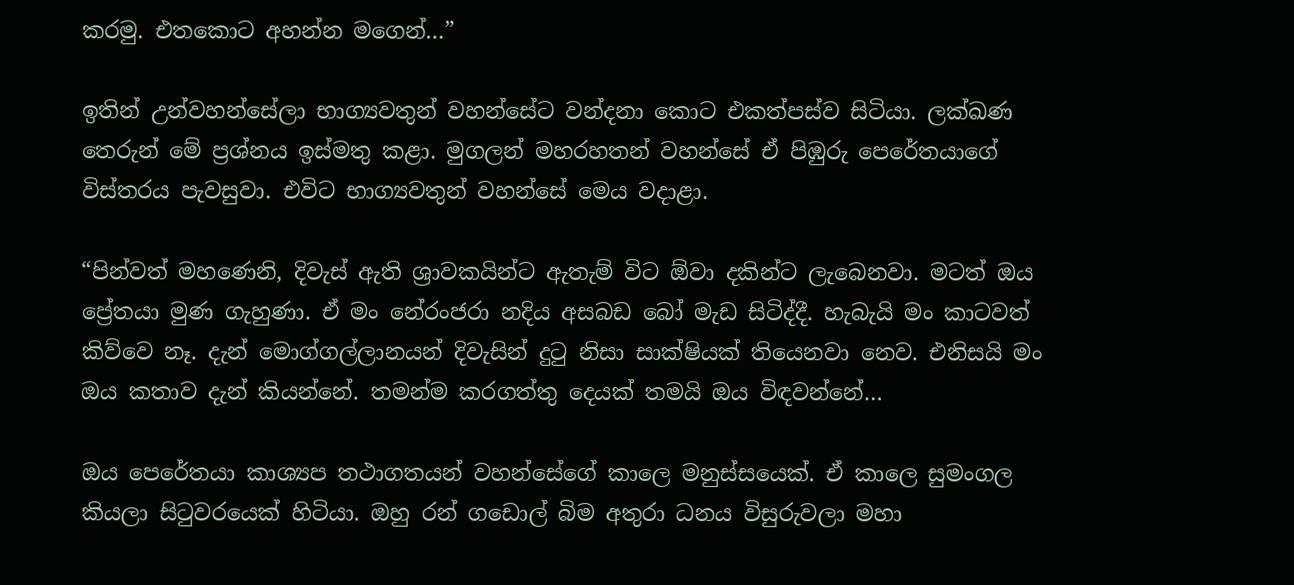කරමු. එතකොට අහන්න මගෙන්…”

ඉතින් උන්වහන්සේලා භාග්‍යවතුන් වහන්සේට වන්දනා කොට එකත්පස්ව සිටියා. ලක්ඛණ තෙරුන් මේ ප්‍රශ්නය ඉස්මතු කළා. මුගලන් මහරහතන් වහන්සේ ඒ පිඹුරු පෙරේතයාගේ විස්තරය පැවසුවා. එවිට භාග්‍යවතුන් වහන්සේ මෙය වදාළා.

“පින්වත් මහණෙනි, දිවැස් ඇති ශ්‍රාවකයින්ට ඇතැම් විට ඕවා දකින්ට ලැබෙනවා. මටත් ඔය ප්‍රේතයා මුණ ගැහුණා. ඒ මං නේරංජරා නදිය අසබඩ බෝ මැඩ සිටිද්දී. හැබැයි මං කාටවත් කිව්වෙ නෑ. දැන් මොග්ගල්ලානයන් දිවැසින් දුටු නිසා සාක්ෂියක් තියෙනවා නෙව. එනිසයි මං ඔය කතාව දැන් කියන්නේ. තමන්ම කරගත්තු දෙයක් තමයි ඔය විඳවන්නේ…

ඔය පෙරේතයා කාශ්‍යප තථාගතයන් වහන්සේගේ කාලෙ මනුස්සයෙක්. ඒ කාලෙ සුමංගල කියලා සිටුවරයෙක් හිටියා. ඔහු රන් ගඩොල් බිම අතුරා ධනය විසුරුවලා මහා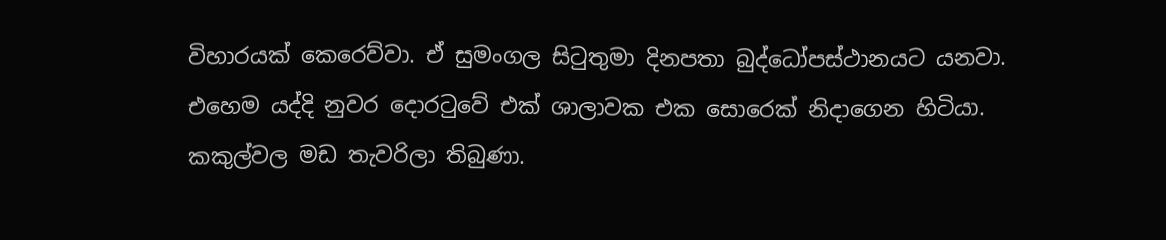විහාරයක් කෙරෙව්වා. ඒ සුමංගල සිටුතුමා දිනපතා බුද්ධෝපස්ථානයට යනවා. එහෙම යද්දි නුවර දොරටුවේ එක් ශාලාවක එක සොරෙක් නිදාගෙන හිටියා. කකුල්වල මඩ තැවරිලා තිබුණා.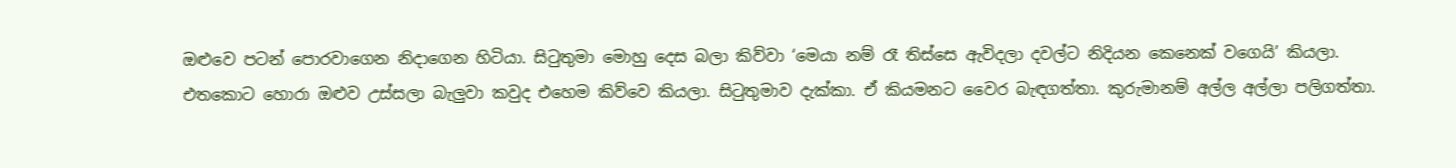ඔළුවෙ පටන් පොරවාගෙන නිදාගෙන හිටියා. සිටුතුමා මොහු දෙස බලා කිව්වා ‘මෙයා නම් රෑ තිස්සෙ ඇවිදලා දවල්ට නිදියන කෙනෙක් වගෙයි’ කියලා. එතකොට හොරා ඔළුව උස්සලා බැලුවා කවුද එහෙම කිව්වෙ කියලා. සිටුතුමාව දැක්කා. ඒ කියමනට වෛර බැඳගත්තා. කුරුමානම් අල්ල අල්ලා පලිගත්තා.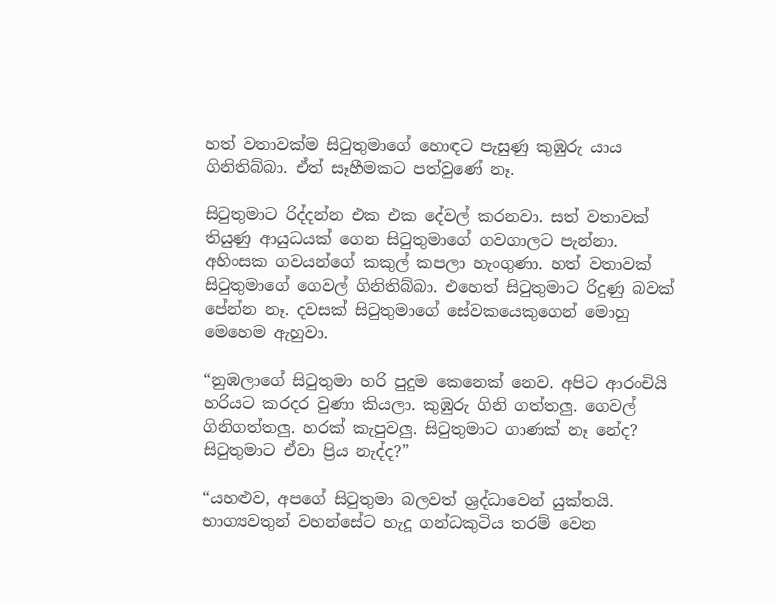හත් වතාවක්ම සිටුතුමාගේ හොඳට පැසුණු කුඹුරු යාය ගිනිතිබ්බා. ඒත් සෑහීමකට පත්වුණේ නෑ.

සිටුතුමාට රිද්දන්න එක එක දේවල් කරනවා. සත් වතාවක් තියුණු ආයුධයක් ගෙන සිටුතුමාගේ ගවගාලට පැන්නා. අහිංසක ගවයන්ගේ කකුල් කපලා හැංගුණා. හත් වතාවක් සිටුතුමාගේ ගෙවල් ගිනිතිබ්බා. එහෙත් සිටුතුමාට රිදුණු බවක් පේන්න නෑ. දවසක් සිටුතුමාගේ සේවකයෙකුගෙන් මොහු මෙහෙම ඇහුවා.

“නුඹලාගේ සිටුතුමා හරි පුදුම කෙනෙක් නෙව. අපිට ආරංචියි හරියට කරදර වුණා කියලා. කුඹුරු ගිනි ගත්තලු. ගෙවල් ගිනිගත්තලු. හරක් කැපුවලු. සිටුතුමාට ගාණක් නෑ නේද? සිටුතුමාට ඒවා ප්‍රිය නැද්ද?”

“යහළුව, අපගේ සිටුතුමා බලවත් ශ්‍රද්ධාවෙන් යුක්තයි. භාග්‍යවතුන් වහන්සේට හැදූ ගන්ධකුටිය තරම් වෙන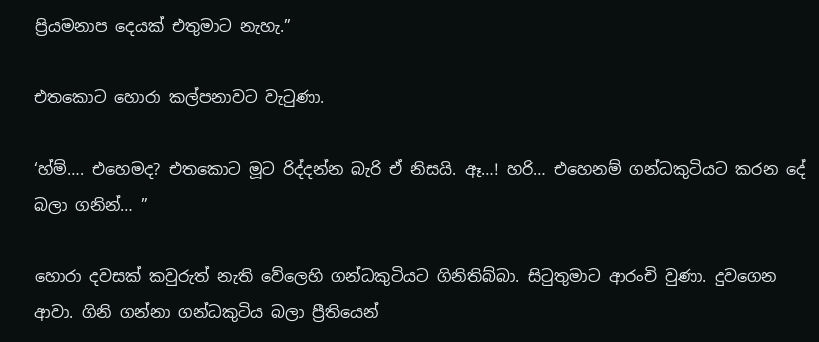ප්‍රියමනාප දෙයක් එතුමාට නැහැ.”

එතකොට හොරා කල්පනාවට වැටුණා.

‘හ්ම්…. එහෙමද? එතකොට මූට රිද්දන්න බැරි ඒ නිසයි. ඈ…! හරි… එහෙනම් ගන්ධකුටියට කරන දේ බලා ගනින්… ”

හොරා දවසක් කවුරුත් නැති වේලෙහි ගන්ධකුටියට ගිනිතිබ්බා. සිටුතුමාට ආරංචි වුණා. දුවගෙන ආවා. ගිනි ගන්නා ගන්ධකුටිය බලා ප්‍රීතියෙන්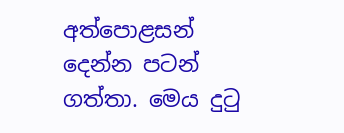අත්පොළසන් දෙන්න පටන් ගත්තා. මෙය දුටු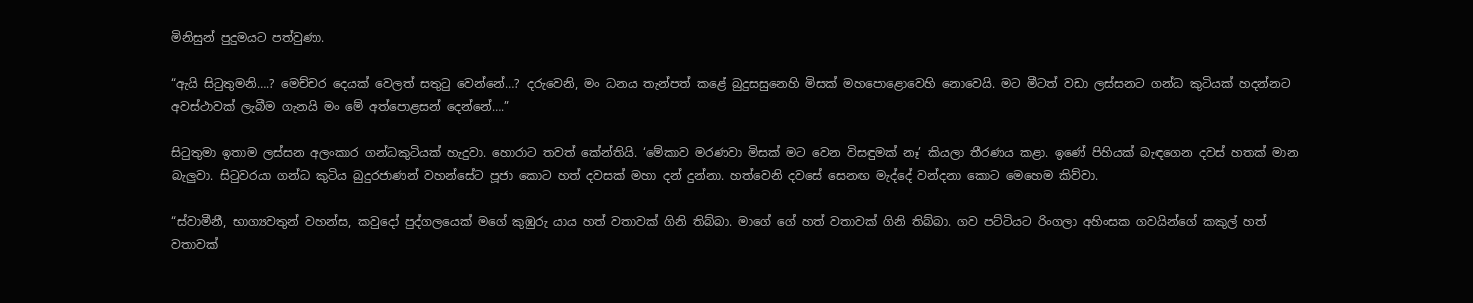මිනිසුන් පුදුමයට පත්වුණා.

“ඇයි සිටුතුමනි….? මෙච්චර දෙයක් වෙලත් සතුටු වෙන්නේ…? දරුවෙනි, මං ධනය තැන්පත් කළේ බුදුසසුනෙහි මිසක් මහපොළොවෙහි නොවෙයි. මට මීටත් වඩා ලස්සනට ගන්ධ කුටියක් හදන්නට අවස්ථාවක් ලැබීම ගැනයි මං මේ අත්පොළසන් දෙන්නේ….”

සිටුතුමා ඉතාම ලස්සන අලංකාර ගන්ධකුටියක් හැදුවා. හොරාට තවත් කේන්තියි. ‘මේකාව මරණවා මිසක් මට වෙන විසඳුමක් නෑ’ කියලා තීරණය කළා. ඉණේ පිහියක් බැඳගෙන දවස් හතක් මාන බැලුවා. සිටුවරයා ගන්ධ කුටිය බුදුරජාණන් වහන්සේට පූජා කොට හත් දවසක් මහා දන් දුන්නා. හත්වෙනි දවසේ සෙනඟ මැද්දේ වන්දනා කොට මෙහෙම කිව්වා.

“ස්වාමීනී, භාග්‍යවතුන් වහන්ස, කවුදෝ පුද්ගලයෙක් මගේ කුඹුරු යාය හත් වතාවක් ගිනි තිබ්බා. මාගේ ගේ හත් වතාවක් ගිනි තිබ්බා. ගව පට්ටියට රිංගලා අහිංසක ගවයින්ගේ කකුල් හත් වතාවක්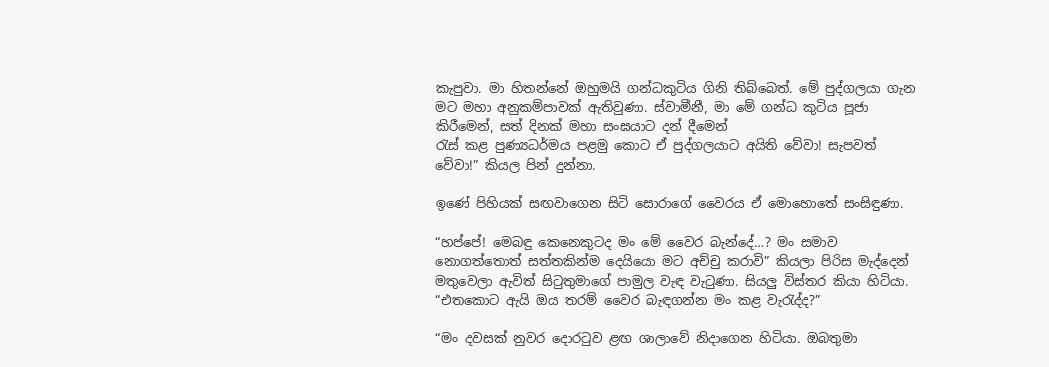කැපුවා. මා හිතන්නේ ඔහුමයි ගන්ධකුටිය ගිනි තිබ්බෙත්. මේ පුද්ගලයා ගැන මට මහා අනුකම්පාවක් ඇතිවුණා. ස්වාමීනී, මා මේ ගන්ධ කුටිය පූජා කිරීමෙන්, සත් දිනක් මහා සංඝයාට දන් දීමෙන්
රැස් කළ පුණ්‍යධර්මය පළමු කොට ඒ පුද්ගලයාට අයිති වේවා! සැපවත් වේවා!” කියල පින් දුන්නා.

ඉණේ පිහියක් සඟවාගෙන සිටි සොරාගේ වෛරය ඒ මොහොතේ සංසිඳුණා.

“හප්පේ! මෙබඳු කෙනෙකුටද මං මේ වෛර බැන්දේ…? මං සමාව නොගත්තොත් සත්තකින්ම දෙයියො මට අච්චු කරාවි” කියලා පිරිස මැද්දෙන් මතුවෙලා ඇවිත් සිටුතුමාගේ පාමුල වැඳ වැටුණා. සියලු විස්තර කියා හිටියා.
“එතකොට ඇයි ඔය තරම් වෛර බැඳගන්න මං කළ වැරැද්ද?”

“මං දවසක් නුවර දොරටුව ළඟ ශාලාවේ නිදාගෙන හිටියා. ඔබතුමා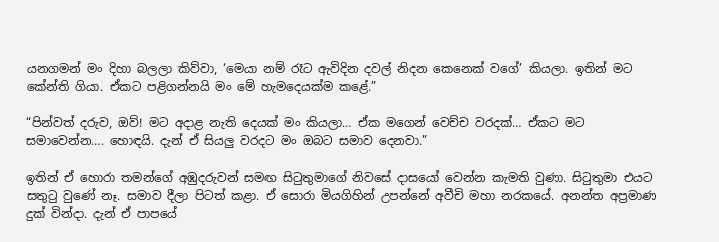යනගමන් මං දිහා බලලා කිව්වා, ‘මෙයා නම් රෑට ඇවිදින දවල් නිදන කෙනෙක් වගේ’ කියලා. ඉතින් මට කේන්ති ගියා. ඒකට පළිගන්නයි මං මේ හැමදෙයක්ම කළේ.”

“පින්වත් දරුව, ඔව්! මට අදාළ නැති දෙයක් මං කියලා… ඒක මගෙන් වෙච්ච වරදක්… ඒකට මට සමාවෙන්න…. හොඳයි. දැන් ඒ සියලු වරදට මං ඔබට සමාව දෙනවා.”

ඉතින් ඒ හොරා තමන්ගේ අඹුදරුවන් සමඟ සිටුතුමාගේ නිවසේ දාසයෝ වෙන්න කැමති වුණා. සිටුතුමා එයට සතුටු වුණේ නෑ. සමාව දීලා පිටත් කළා. ඒ සොරා මියගිහින් උපන්නේ අවීචි මහා නරකයේ. අනන්ත අප්‍රමාණ දුක් වින්දා. දැන් ඒ පාපයේ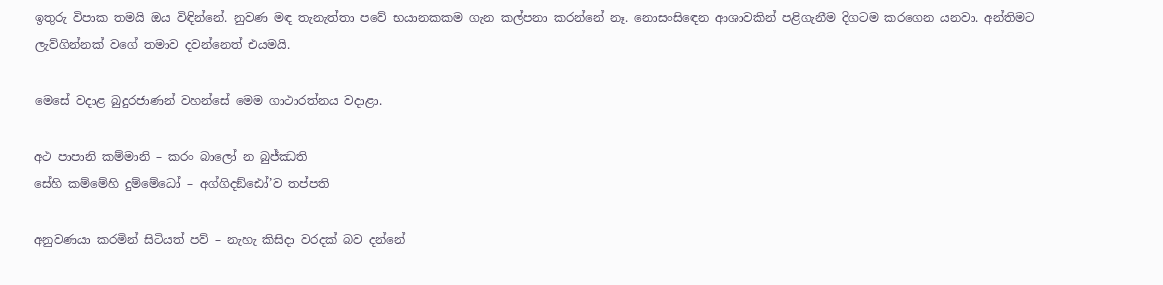ඉතුරු විපාක තමයි ඔය විඳින්නේ. නුවණ මඳ තැනැත්තා පවේ භයානකකම ගැන කල්පනා කරන්නේ නෑ. නොසංසිඳෙන ආශාවකින් පළිගැනීම දිගටම කරගෙන යනවා. අන්තිමට ලැව්ගින්නක් වගේ තමාව දවන්නෙත් එයමයි.

මෙසේ වදාළ බුදුරජාණන් වහන්සේ මෙම ගාථාරත්නය වදාළා.

අථ පාපානි කම්මානි – කරං බාලෝ න බුජ්ඣති
සේහි කම්මේහි දුම්මේධෝ – අග්ගිදඞ්ඪෝ’ව තප්පති

අනුවණයා කරමින් සිටියත් පව් – නැහැ කිසිදා වරදක් බව දන්නේ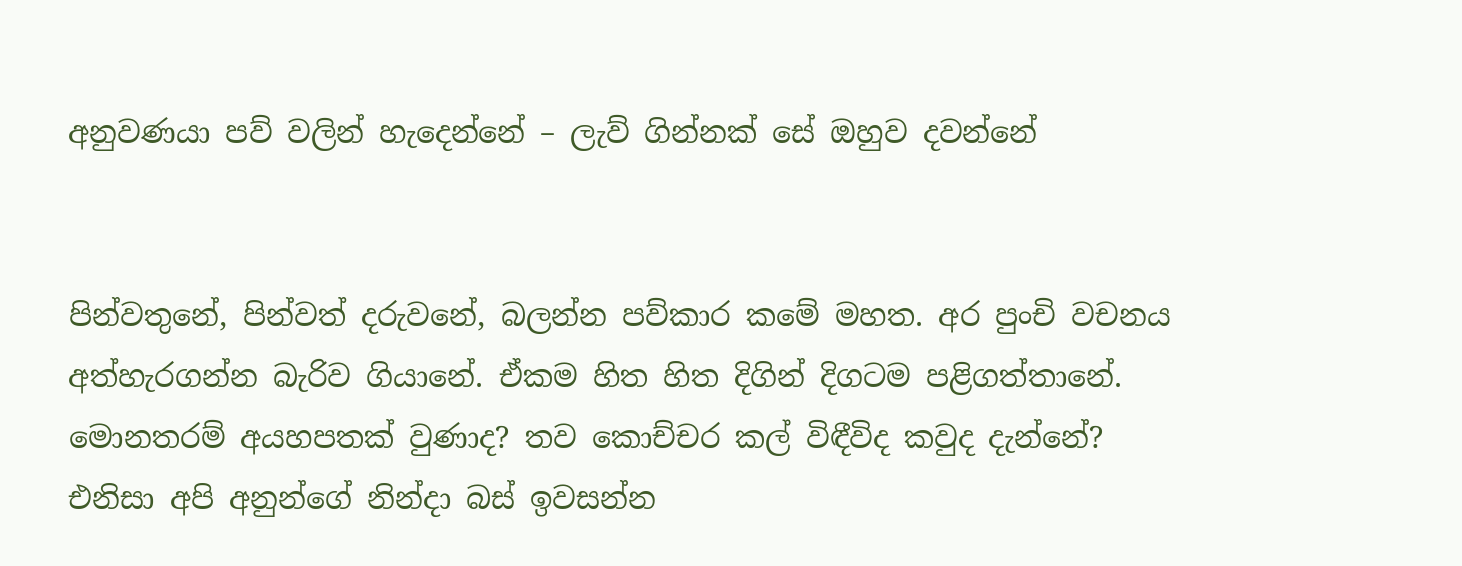අනුවණයා පව් වලින් හැදෙන්නේ – ලැව් ගින්නක් සේ ඔහුව දවන්නේ


පින්වතුනේ, පින්වත් දරුවනේ, බලන්න පව්කාර කමේ මහත. අර පුංචි වචනය අත්හැරගන්න බැරිව ගියානේ. ඒකම හිත හිත දිගින් දිගටම පළිගත්තානේ. මොනතරම් අයහපතක් වුණාද? තව කොච්චර කල් විඳීවිද කවුද දැන්නේ? එනිසා අපි අනුන්ගේ නින්දා බස් ඉවසන්න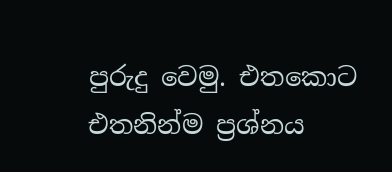පුරුදු වෙමු. එතකොට එතනින්ම ප්‍රශ්නය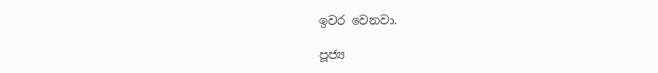ඉවර වෙනවා.

පූජ්‍ය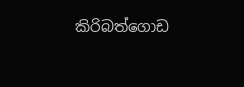කිරිබත්ගොඩ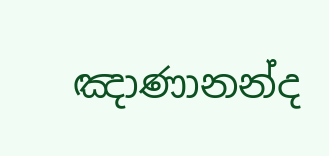ඤාණානන්ද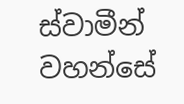ස්වාමීන් වහන්සේ